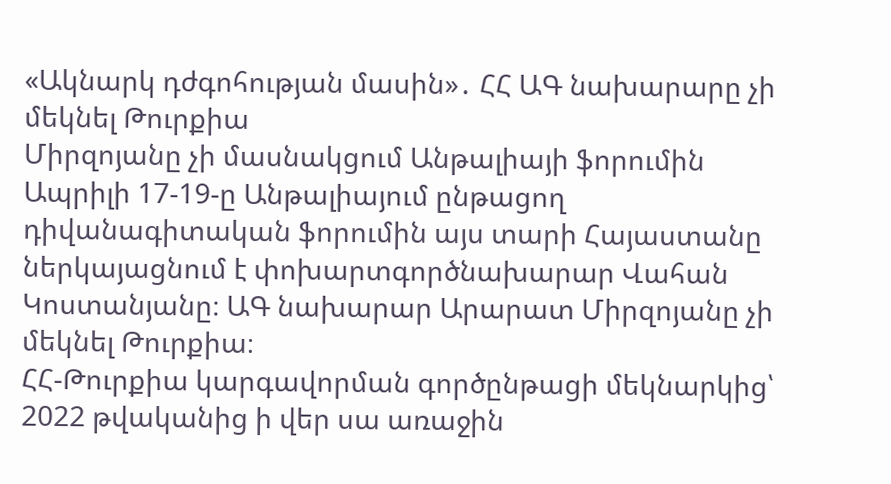«Ակնարկ դժգոհության մասին»․ ՀՀ ԱԳ նախարարը չի մեկնել Թուրքիա
Միրզոյանը չի մասնակցում Անթալիայի ֆորումին
Ապրիլի 17-19-ը Անթալիայում ընթացող դիվանագիտական ֆորումին այս տարի Հայաստանը ներկայացնում է փոխարտգործնախարար Վահան Կոստանյանը։ ԱԳ նախարար Արարատ Միրզոյանը չի մեկնել Թուրքիա։
ՀՀ-Թուրքիա կարգավորման գործընթացի մեկնարկից՝ 2022 թվականից ի վեր սա առաջին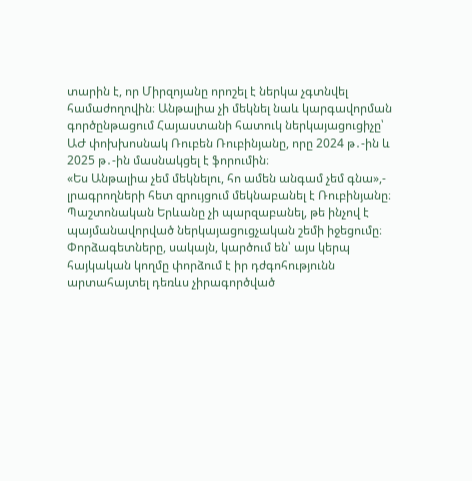տարին է, որ Միրզոյանը որոշել է ներկա չգտնվել համաժողովին։ Անթալիա չի մեկնել նաև կարգավորման գործընթացում Հայաստանի հատուկ ներկայացուցիչը՝ ԱԺ փոխխոսնակ Ռուբեն Ռուբինյանը, որը 2024 թ․-ին և 2025 թ․-ին մասնակցել է ֆորումին։
«Ես Անթալիա չեմ մեկնելու, հո ամեն անգամ չեմ գնա»,- լրագրողների հետ զրույցում մեկնաբանել է Ռուբինյանը։
Պաշտոնական Երևանը չի պարզաբանել, թե ինչով է պայմանավորված ներկայացուցչական շեմի իջեցումը։ Փորձագետները, սակայն, կարծում են՝ այս կերպ հայկական կողմը փորձում է իր դժգոհությունն արտահայտել դեռևս չիրագործված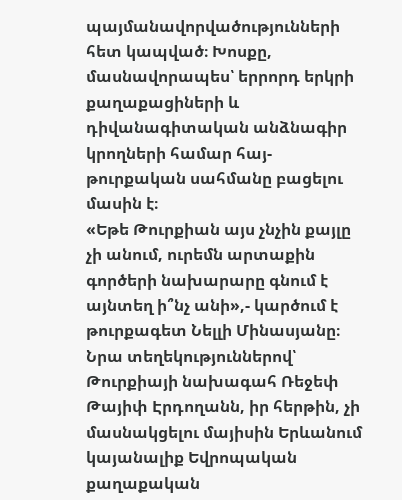պայմանավորվածությունների հետ կապված։ Խոսքը, մասնավորապես՝ երրորդ երկրի քաղաքացիների և դիվանագիտական անձնագիր կրողների համար հայ-թուրքական սահմանը բացելու մասին է։
«Եթե Թուրքիան այս չնչին քայլը չի անում, ուրեմն արտաքին գործերի նախարարը գնում է այնտեղ ի՞նչ անի»,- կարծում է թուրքագետ Նելլի Մինասյանը։
Նրա տեղեկություններով՝ Թուրքիայի նախագահ Ռեջեփ Թայիփ Էրդողանն, իր հերթին, չի մասնակցելու մայիսին Երևանում կայանալիք Եվրոպական քաղաքական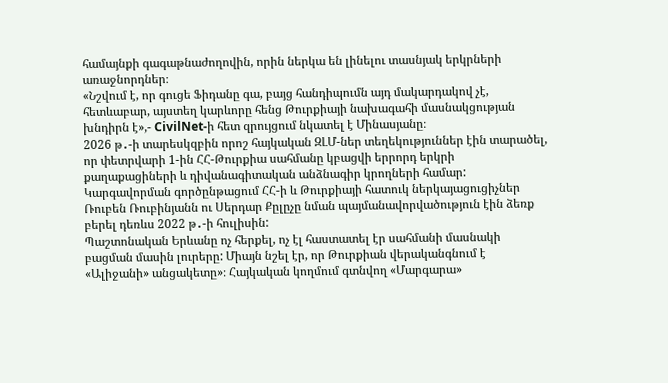համայնքի գագաթնաժողովին, որին ներկա են լինելու տասնյակ երկրների առաջնորդներ։
«Նշվում է, որ գուցե Ֆիդանը գա, բայց հանդիպումն այդ մակարդակով չէ, հետևաբար, այստեղ կարևորը հենց Թուրքիայի նախագահի մասնակցության խնդիրն է»,- CivilNet-ի հետ զրույցում նկատել է Մինասյանը։
2026 թ․-ի տարեսկզբին որոշ հայկական ԶԼՄ-ներ տեղեկություններ էին տարածել, որ փետրվարի 1-ին ՀՀ-Թուրքիա սահմանը կբացվի երրորդ երկրի քաղաքացիների և դիվանագիտական անձնագիր կրողների համար: Կարգավորման գործընթացում ՀՀ-ի և Թուրքիայի հատուկ ներկայացուցիչներ Ռուբեն Ռուբինյանն ու Սերդար Քըլըչը նման պայմանավորվածություն էին ձեռք բերել դեռևս 2022 թ․-ի հուլիսին:
Պաշտոնական Երևանը ոչ հերքել, ոչ էլ հաստատել էր սահմանի մասնակի բացման մասին լուրերը: Միայն նշել էր, որ Թուրքիան վերականգնում է «Ալիջանի» անցակետը»։ Հայկական կողմում գտնվող «Մարգարա»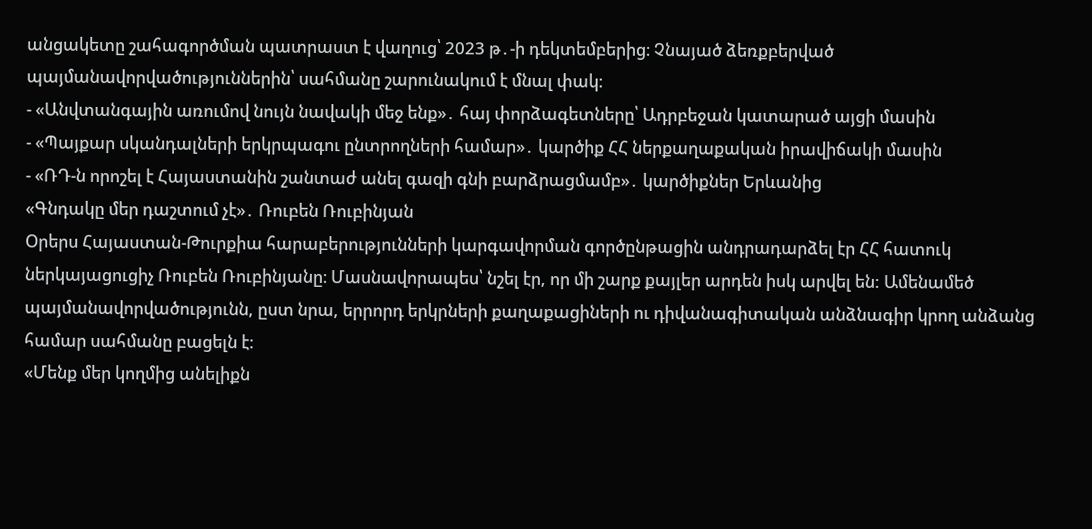անցակետը շահագործման պատրաստ է վաղուց՝ 2023 թ․-ի դեկտեմբերից։ Չնայած ձեռքբերված պայմանավորվածություններին՝ սահմանը շարունակում է մնալ փակ։
- «Անվտանգային առումով նույն նավակի մեջ ենք»․ հայ փորձագետները՝ Ադրբեջան կատարած այցի մասին
- «Պայքար սկանդալների երկրպագու ընտրողների համար»․ կարծիք ՀՀ ներքաղաքական իրավիճակի մասին
- «ՌԴ-ն որոշել է Հայաստանին շանտաժ անել գազի գնի բարձրացմամբ»․ կարծիքներ Երևանից
«Գնդակը մեր դաշտում չէ»․ Ռուբեն Ռուբինյան
Օրերս Հայաստան-Թուրքիա հարաբերությունների կարգավորման գործընթացին անդրադարձել էր ՀՀ հատուկ ներկայացուցիչ Ռուբեն Ռուբինյանը։ Մասնավորապես՝ նշել էր, որ մի շարք քայլեր արդեն իսկ արվել են: Ամենամեծ պայմանավորվածությունն, ըստ նրա, երրորդ երկրների քաղաքացիների ու դիվանագիտական անձնագիր կրող անձանց համար սահմանը բացելն է։
«Մենք մեր կողմից անելիքն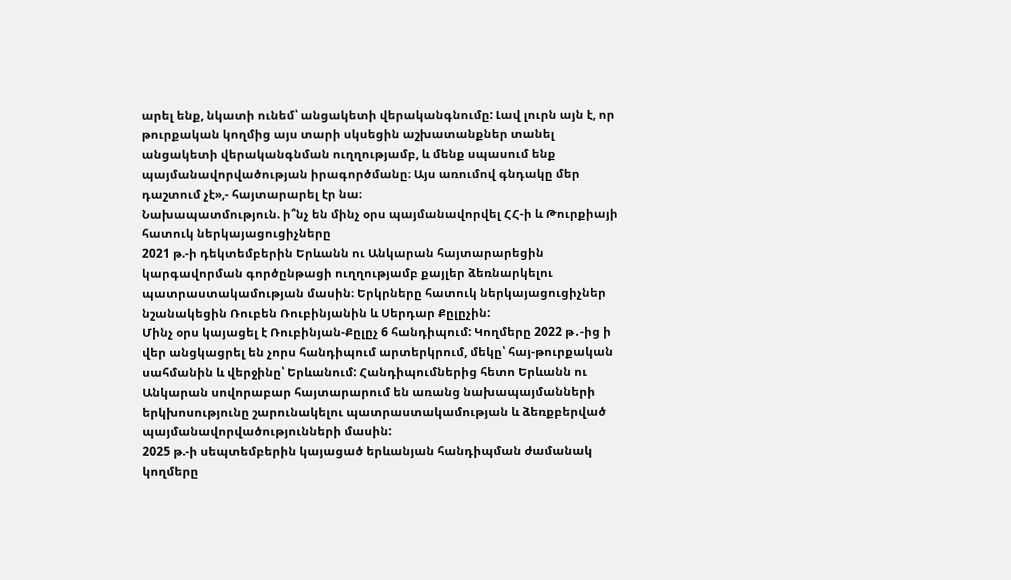արել ենք, նկատի ունեմ՝ անցակետի վերականգնումը: Լավ լուրն այն է, որ թուրքական կողմից այս տարի սկսեցին աշխատանքներ տանել անցակետի վերականգնման ուղղությամբ, և մենք սպասում ենք պայմանավորվածության իրագործմանը։ Այս առումով գնդակը մեր դաշտում չէ»,- հայտարարել էր նա։
Նախապատմություն. ի՞նչ են մինչ օրս պայմանավորվել ՀՀ-ի և Թուրքիայի հատուկ ներկայացուցիչները
2021 թ.-ի դեկտեմբերին Երևանն ու Անկարան հայտարարեցին կարգավորման գործընթացի ուղղությամբ քայլեր ձեռնարկելու պատրաստակամության մասին։ Երկրները հատուկ ներկայացուցիչներ նշանակեցին Ռուբեն Ռուբինյանին և Սերդար Քըլըչին:
Մինչ օրս կայացել է Ռուբինյան-Քըլըչ 6 հանդիպում: Կողմերը 2022 թ․-ից ի վեր անցկացրել են չորս հանդիպում արտերկրում, մեկը՝ հայ-թուրքական սահմանին և վերջինը՝ Երևանում: Հանդիպումներից հետո Երևանն ու Անկարան սովորաբար հայտարարում են առանց նախապայմանների երկխոսությունը շարունակելու պատրաստակամության և ձեռքբերված պայմանավորվածությունների մասին:
2025 թ.-ի սեպտեմբերին կայացած երևանյան հանդիպման ժամանակ կողմերը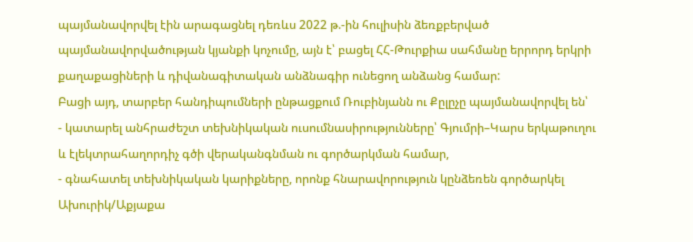պայմանավորվել էին արագացնել դեռևս 2022 թ.-ին հուլիսին ձեռքբերված պայմանավորվածության կյանքի կոչումը, այն է՝ բացել ՀՀ-Թուրքիա սահմանը երրորդ երկրի քաղաքացիների և դիվանագիտական անձնագիր ունեցող անձանց համար:
Բացի այդ, տարբեր հանդիպումների ընթացքում Ռուբինյանն ու Քըլըչը պայմանավորվել են՝
- կատարել անհրաժեշտ տեխնիկական ուսումնասիրությունները՝ Գյումրի–Կարս երկաթուղու և էլեկտրահաղորդիչ գծի վերականգնման ու գործարկման համար,
- գնահատել տեխնիկական կարիքները, որոնք հնարավորություն կընձեռեն գործարկել Ախուրիկ/Աքյաքա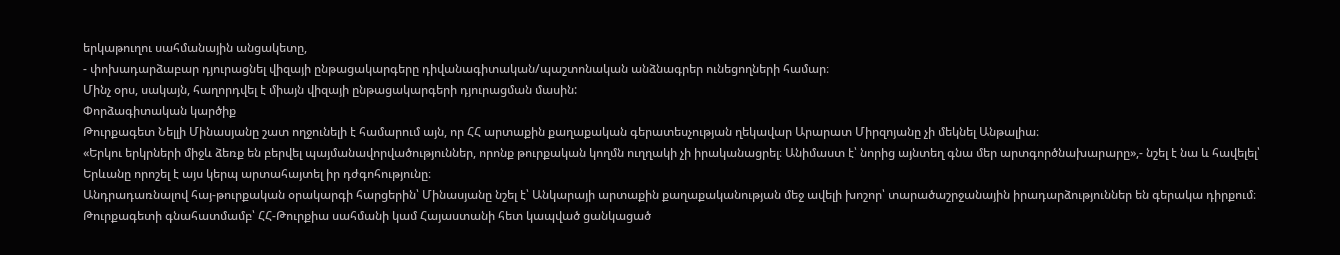երկաթուղու սահմանային անցակետը,
- փոխադարձաբար դյուրացնել վիզայի ընթացակարգերը դիվանագիտական/պաշտոնական անձնագրեր ունեցողների համար։
Մինչ օրս, սակայն, հաղորդվել է միայն վիզայի ընթացակարգերի դյուրացման մասին:
Փորձագիտական կարծիք
Թուրքագետ Նելլի Մինասյանը շատ ողջունելի է համարում այն, որ ՀՀ արտաքին քաղաքական գերատեսչության ղեկավար Արարատ Միրզոյանը չի մեկնել Անթալիա։
«Երկու երկրների միջև ձեռք են բերվել պայմանավորվածություններ, որոնք թուրքական կողմն ուղղակի չի իրականացրել։ Անիմաստ է՝ նորից այնտեղ գնա մեր արտգործնախարարը»,- նշել է նա և հավելել՝ Երևանը որոշել է այս կերպ արտահայտել իր դժգոհությունը։
Անդրադառնալով հայ-թուրքական օրակարգի հարցերին՝ Մինասյանը նշել է՝ Անկարայի արտաքին քաղաքականության մեջ ավելի խոշոր՝ տարածաշրջանային իրադարձություններ են գերակա դիրքում։
Թուրքագետի գնահատմամբ՝ ՀՀ-Թուրքիա սահմանի կամ Հայաստանի հետ կապված ցանկացած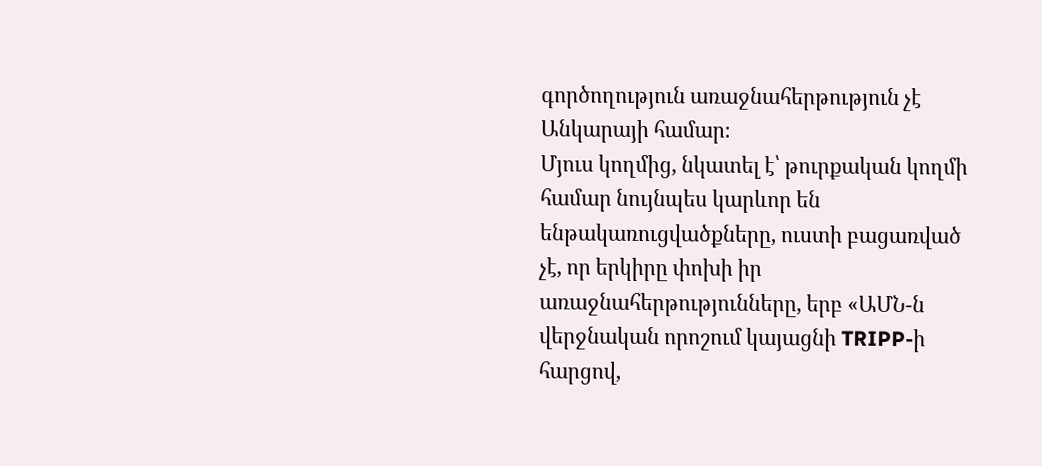գործողություն առաջնահերթություն չէ Անկարայի համար։
Մյուս կողմից, նկատել է՝ թուրքական կողմի համար նույնպես կարևոր են ենթակառուցվածքները, ուստի բացառված չէ, որ երկիրը փոխի իր առաջնահերթությունները, երբ «ԱՄՆ-ն վերջնական որոշում կայացնի TRIPP-ի հարցով,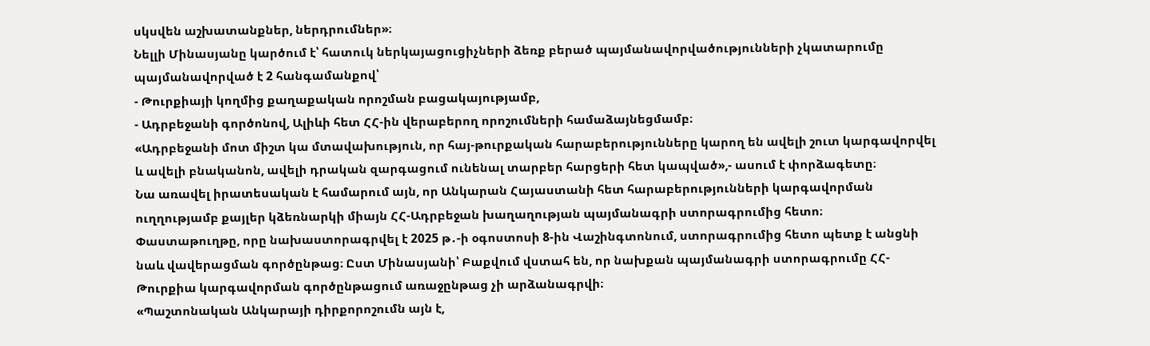սկսվեն աշխատանքներ, ներդրումներ»։
Նելլի Մինասյանը կարծում է՝ հատուկ ներկայացուցիչների ձեռք բերած պայմանավորվածությունների չկատարումը պայմանավորված է 2 հանգամանքով՝
- Թուրքիայի կողմից քաղաքական որոշման բացակայությամբ,
- Ադրբեջանի գործոնով, Ալիևի հետ ՀՀ-ին վերաբերող որոշումների համաձայնեցմամբ։
«Ադրբեջանի մոտ միշտ կա մտավախություն, որ հայ-թուրքական հարաբերությունները կարող են ավելի շուտ կարգավորվել և ավելի բնականոն, ավելի դրական զարգացում ունենալ տարբեր հարցերի հետ կապված»,- ասում է փորձագետը։
Նա առավել իրատեսական է համարում այն, որ Անկարան Հայաստանի հետ հարաբերությունների կարգավորման ուղղությամբ քայլեր կձեռնարկի միայն ՀՀ-Ադրբեջան խաղաղության պայմանագրի ստորագրումից հետո։
Փաստաթուղթը, որը նախաստորագրվել է 2025 թ․-ի օգոստոսի 8-ին Վաշինգտոնում, ստորագրումից հետո պետք է անցնի նաև վավերացման գործընթաց։ Ըստ Մինասյանի՝ Բաքվում վստահ են, որ նախքան պայմանագրի ստորագրումը ՀՀ-Թուրքիա կարգավորման գործընթացում առաջընթաց չի արձանագրվի։
«Պաշտոնական Անկարայի դիրքորոշումն այն է,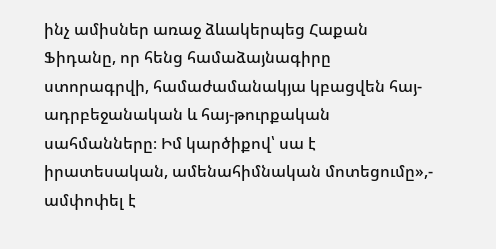ինչ ամիսներ առաջ ձևակերպեց Հաքան Ֆիդանը, որ հենց համաձայնագիրը ստորագրվի, համաժամանակյա կբացվեն հայ-ադրբեջանական և հայ-թուրքական սահմանները։ Իմ կարծիքով՝ սա է իրատեսական, ամենահիմնական մոտեցումը»,- ամփոփել է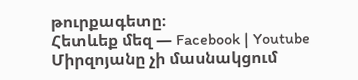թուրքագետը։
Հետևեք մեզ — Facebook | Youtube
Միրզոյանը չի մասնակցում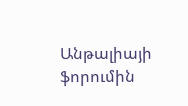Անթալիայի ֆորումին